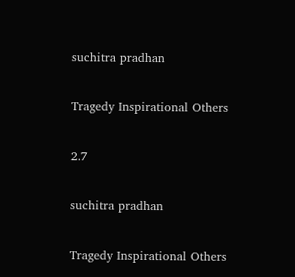suchitra pradhan

Tragedy Inspirational Others

2.7

suchitra pradhan

Tragedy Inspirational Others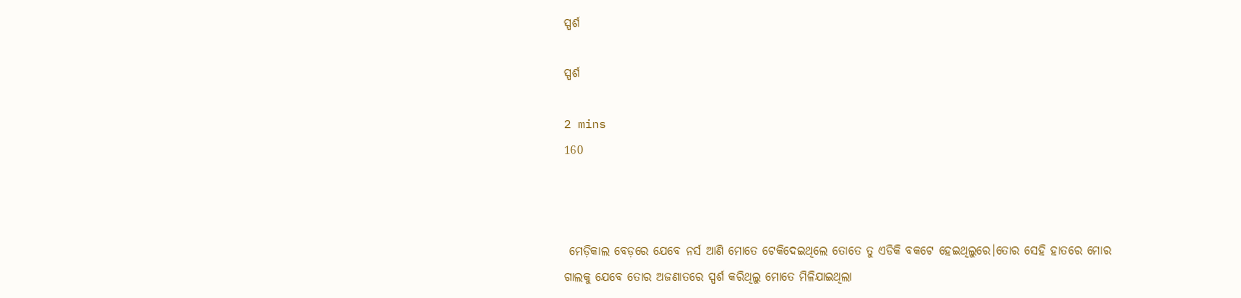ସ୍ପର୍ଶ

ସ୍ପର୍ଶ

2 mins
160



 ମେଡ଼ିକାଲ ବେଡ଼ରେ ଯେବେ ନର୍ସ ଆଣି ମୋତେ ଟେକିଦେଇଥିଲେ ତୋତେ ତୁ ଏଡିକି ବକଟେ ହେଇଥିଲୁରେ।ତୋର ସେହି ହାତରେ ମୋର ଗାଲକୁ ଯେବେ ତୋର ଅଜଣାତରେ ସ୍ପର୍ଶ କରିଥିଲୁ ମୋତେ ମିଳିଯାଇଥିଲା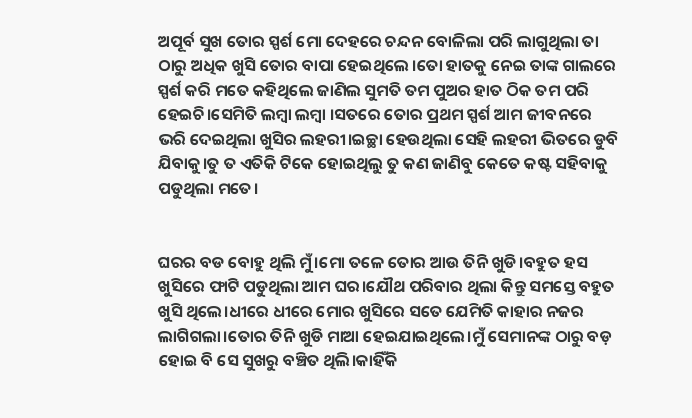ଅପୂର୍ବ ସୁଖ ତୋର ସ୍ପର୍ଶ ମୋ ଦେହରେ ଚନ୍ଦନ ବୋଳିଲା ପରି ଲାଗୁଥିଲା ତା ଠାରୁ ଅଧିକ ଖୁସି ତୋର ବାପା ହେଇଥିଲେ ।ତୋ ହାତକୁ ନେଇ ତାଙ୍କ ଗାଲରେ ସ୍ପର୍ଶ କରି ମତେ କହିଥିଲେ ଜାଣିଲ ସୁମତି ତମ ପୁଅର ହାତ ଠିକ ତମ ପରି ହେଇଚି।ସେମିତି ଲମ୍ବା ଲମ୍ବା ।ସତରେ ତୋର ପ୍ରଥମ ସ୍ପର୍ଶ ଆମ ଜୀବନରେ ଭରି ଦେଇଥିଲା ଖୁସିର ଲହରୀ।ଇଚ୍ଛା ହେଉଥିଲା ସେହି ଲହରୀ ଭିତରେ ଡୁବି ଯିବାକୁ।ତୁ ତ ଏତିକି ଟିକେ ହୋଇଥିଲୁ ତୁ କଣ ଜାଣିବୁ କେତେ କଷ୍ଟ ସହିବାକୁ ପଡୁଥିଲା ମତେ।


ଘରର ବଡ ବୋହୁ ଥିଲି ମୁଁ।ମୋ ତଳେ ତୋର ଆଉ ତିନି ଖୁଡି।ବହୁତ ହସ ଖୁସିରେ ଫାଟି ପଡୁଥିଲା ଆମ ଘର।ଯୌଥ ପରିବାର ଥିଲା କିନ୍ତୁ ସମସ୍ତେ ବହୁତ ଖୁସି ଥିଲେ।ଧୀରେ ଧୀରେ ମୋର ଖୁସିରେ ସତେ ଯେମିତି କାହାର ନଜର ଲାଗିଗଲା।ତୋର ତିନି ଖୁଡି ମାଆ ହେଇଯାଇଥିଲେ।ମୁଁ ସେମାନଙ୍କ ଠାରୁ ବଡ଼ ହୋଇ ବି ସେ ସୁଖରୁ ବଞ୍ଚିତ ଥିଲି।କାହିଁକି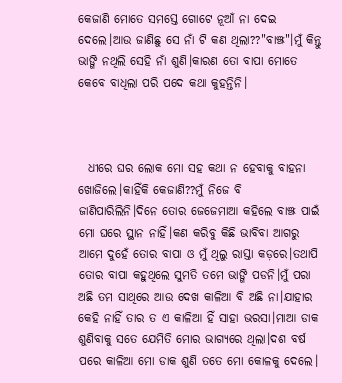କେଜାଣି ମୋତେ ସମସ୍ତେ ଗୋଟେ ନୂଆଁ ନା ଦେଇ ଦେଲେ।ଆଉ ଜାଣିଛୁ ସେ ନାଁ ଟି କଣ ଥିଲା??"ବାଞ୍ଝ"।ମୁଁ କିନ୍ତୁ ଭାଙ୍ଗି ନଥିଲି ସେହି ନାଁ ଶୁଣି।କାରଣ ତୋ ବାପା ମୋତେ କେବେ ବାଧିଲା ପରି ପଦେ କଥା କୁହନ୍ତିନି।



  ଧୀରେ ଘର ଲୋକ ମୋ ସହ କଥା ନ ହେବାକୁ ବାହନା ଖୋଜିଲେ।କାହିଁକି କେଜାଣି??ମୁଁ ନିଜେ ବି ଜାଣିପାରିଲିନି।ଦିନେ ତୋର ଜେଜେମାଆ କହିଲେ ବାଞ୍ଝ ପାଇଁ ମୋ ଘରେ ସ୍ଥାନ ନାହିଁ।କଣ କରିବୁ କିଛି ଭାବିବା ଆଗରୁ ଆମେ ଦୁହେଁ ତୋର ବାପା ଓ ମୁଁ ଥିଲୁ ରାସ୍ତା କଡ଼ରେ।ତଥାପି ତୋର ବାପା କହୁଥିଲେ ସୁମତି ତମେ ଭାଙ୍ଗି ପଡନି।ମୁଁ ପରା ଅଛି ତମ ସାଥିରେ ଆଉ ଦେଖ କାଳିଆ ବି ଅଛି ନା।ଯାହାର କେହି ନାହିଁ ତାର ତ ଏ କାଳିଆ ହିଁ ସାହା ଭରସା।ମାଆ ଡାକ ଶୁଣିବାକୁ ସତେ ଯେମିତି ମୋର ଭାଗ୍ୟରେ ଥିଲା।ଦଶ ବର୍ଷ ପରେ କାଳିଆ ମୋ ଡାକ ଶୁଣି ତତେ ମୋ କୋଳକୁ ଦେଲେ।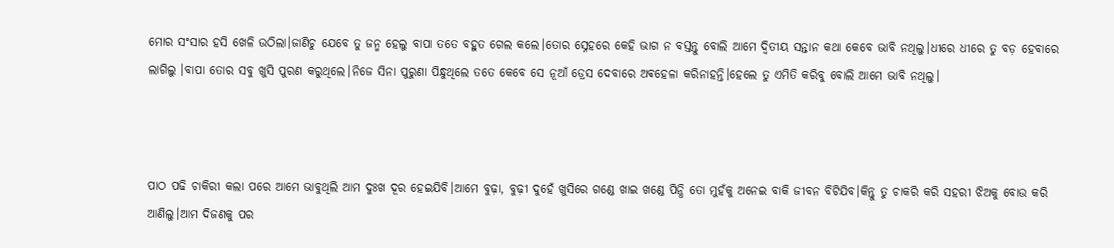ମୋର ସଂସାର ହସି ଖେଳି ଉଠିଲା।ଜାଣିଚୁ ଯେବେ ତୁ ଜନ୍ମ ହେଲୁ ବାପା ତତେ ବହୁତ ଗେଲ କଲେ।ତୋର ସ୍ନେହରେ କେହି ଭାଗ ନ ବସ୍ତନ୍ତୁ ବୋଲି ଆମେ ଦ୍ୱିତୀୟ ସନ୍ତାନ କଥା କେବେ ଭାବି ନଥିଲୁ।ଧୀରେ ଧୀରେ ତୁ ବଡ଼ ହେବାରେ ଲାଗିଲୁ ।ବାପା ତୋର ସବୁ ଖୁସି ପୁରଣ କରୁଥିଲେ।ନିଜେ ସିନା ପୁରୁଣା ପିନ୍ଧୁଥିଲେ ତତେ କେବେ ସେ ନୂଆଁ ଡ୍ରେସ ଦେବାରେ ଅଵହେଳା କରିନାହନ୍ତି।ହେଲେ ତୁ ଏମିତି କରିବୁ ବୋଲି ଆମେ ଭାବି ନଥିଲୁ।



ପାଠ ପଢି ଚାକିରୀ କଲା ପରେ ଆମେ ଭାବୁଥିଲି ଆମ ଦୁଃଖ ଦୂର ହେଇଯିବି।ଆମେ ବୁଢ଼ା, ବୁଢ଼ୀ ଦୁହେଁ ଖୁସିରେ ଗଣ୍ଡେ ଖାଇ ଖଣ୍ଡେ ପିନ୍ଧି ତୋ ମୁହଁକୁ ଅନେଇ ବାକି ଜୀବନ ବିଟିଯିବ।କିନ୍ତୁ ତୁ ଚାକରି କରି ସହରୀ ଝିଅକୁ ବୋଉ କରି ଆଣିଲୁ।ଆମ ଦିଜଣକୁ ପର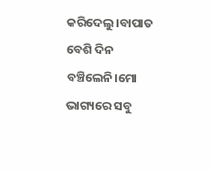କରିଦେଲୁ।ବାପାତ ବେଶି ଦିନ ବଞ୍ଚିଲେନି।ମୋ ଭାଗ୍ୟରେ ସବୁ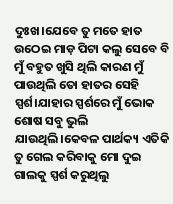ଦୁଃଖ।ଯେବେ ତୁ ମତେ ହାତ ଉଠେଇ ମାଡ଼ ପିଟା କଲୁ ସେବେ ବି ମୁଁ ବହୁତ ଖୁସି ଥିଲି କାରଣ ମୁଁ ପାଉଥିଲି ତୋ ହାତର ସେହି ସ୍ପର୍ଶ।ଯାହାର ସ୍ପର୍ଶରେ ମୁଁ ଭୋକ ଶୋଷ ସବୁ ଭୁଲି ଯାଉଥିଲି।କେବଳ ପାର୍ଥକ୍ୟ ଏତିକି ତୁ ଗେଲ କରିବାକୁ ମୋ ଦୁଇ ଗାଲକୁ ସ୍ପର୍ଶ କରୁଥିଲୁ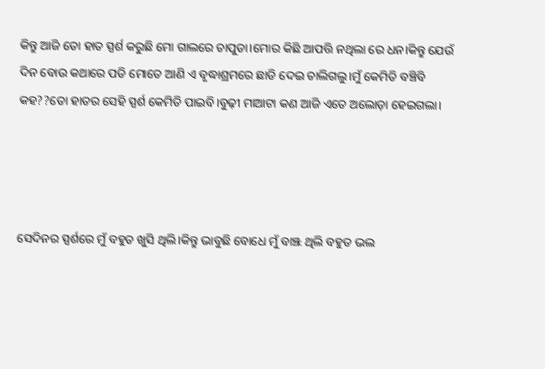କିନ୍ତୁ ଆଜି ତୋ ହାତ ସ୍ପର୍ଶ କରୁଛି ମୋ ଗାଲରେ ଚାପୁଡା।ମୋର କିଛି ଆପତ୍ତି ନଥିଲା ରେ ଧନ।କିନ୍ତୁ ଯେଉଁ ଦିନ ବୋଉ କଥାରେ ପଡି ମୋତେ ଆଣି ଏ ବୃଦ୍ଧାଶ୍ରମରେ ଛାଡି ଦେଇ ଚାଲିଗଲୁ।ମୁଁ କେମିତି ବଞ୍ଚିବି କହ??ତୋ ହାତର ସେହି ସ୍ପର୍ଶ କେମିତି ପାଇବି।ବୁଢ଼ୀ ମାଆଟା କଣ ଆଜି ଏତେ ଅଲୋଡ଼ା ହେଇଗଲା।




ସେଦିନର ସ୍ପର୍ଶରେ ମୁଁ ବହୁତ ଖୁସି ଥିଲି।କିନ୍ତୁ ଭାବୁଛି ବୋଧେ ମୁଁ ବାଞ୍ଝ ଥିଲି ବହୁତ ଭଲ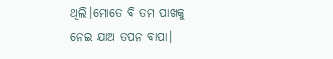ଥିଲି।ମୋତେ ବି ତମ ପାଖକୁ ନେଇ ଯାଅ ତପନ ବାପା।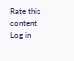Rate this content
Log in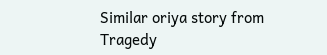Similar oriya story from Tragedy